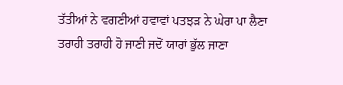ਤੱਤੀਆਂ ਨੇ ਵਗਣੀਆਂ ਹਵਾਵਾਂ ਪਤਝੜ ਨੇ ਘੇਰਾ ਪਾ ਲੈਣਾ
ਤਰਾਹੀ ਤਰਾਹੀ ਹੋ ਜਾਣੀ ਜਦੋਂ ਯਾਰਾਂ ਭੁੱਲ ਜਾਣਾ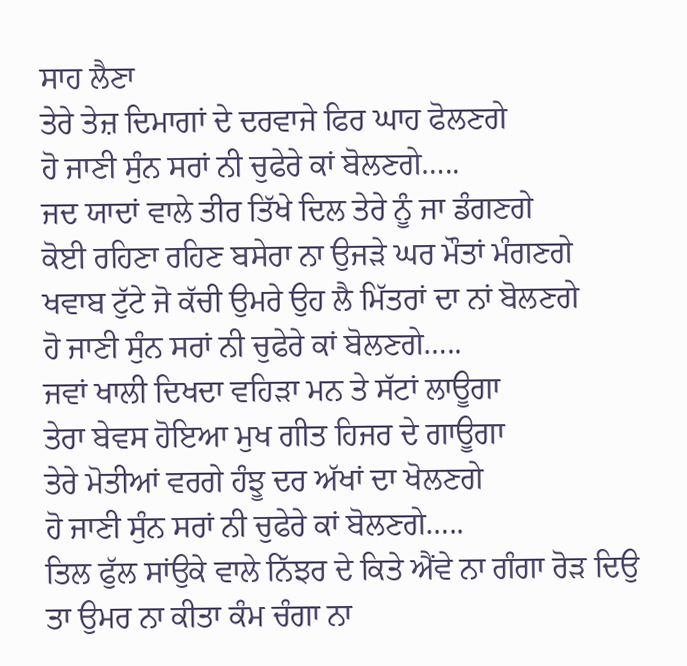ਸਾਹ ਲੈਣਾ
ਤੇਰੇ ਤੇਜ਼ ਦਿਮਾਗਾਂ ਦੇ ਦਰਵਾਜੇ ਫਿਰ ਘਾਹ ਫੋਲਣਗੇ
ਹੋ ਜਾਣੀ ਸੁੰਨ ਸਰਾਂ ਨੀ ਚੁਫੇਰੇ ਕਾਂ ਬੋਲਣਗੇ…..
ਜਦ ਯਾਦਾਂ ਵਾਲੇ ਤੀਰ ਤਿੱਖੇ ਦਿਲ ਤੇਰੇ ਨੂੰ ਜਾ ਡੰਗਣਗੇ
ਕੋਈ ਰਹਿਣਾ ਰਹਿਣ ਬਸੇਰਾ ਨਾ ਉਜੜੇ ਘਰ ਮੌਤਾਂ ਮੰਗਣਗੇ
ਖਵਾਬ ਟੁੱਟੇ ਜੋ ਕੱਚੀ ਉਮਰੇ ਉਹ ਲੈ ਮਿੱਤਰਾਂ ਦਾ ਨਾਂ ਬੋਲਣਗੇ
ਹੋ ਜਾਣੀ ਸੁੰਨ ਸਰਾਂ ਨੀ ਚੁਫੇਰੇ ਕਾਂ ਬੋਲਣਗੇ…..
ਜਵਾਂ ਖਾਲੀ ਦਿਖਦਾ ਵਹਿੜਾ ਮਨ ਤੇ ਸੱਟਾਂ ਲਾਊਗਾ
ਤੇਰਾ ਬੇਵਸ ਹੋਇਆ ਮੁਖ ਗੀਤ ਹਿਜਰ ਦੇ ਗਾਊਗਾ
ਤੇਰੇ ਮੋਤੀਆਂ ਵਰਗੇ ਹੰਝੂ ਦਰ ਅੱਖਾਂ ਦਾ ਖੋਲਣਗੇ
ਹੋ ਜਾਣੀ ਸੁੰਨ ਸਰਾਂ ਨੀ ਚੁਫੇਰੇ ਕਾਂ ਬੋਲਣਗੇ…..
ਤਿਲ ਫੁੱਲ ਸਾਂਉਕੇ ਵਾਲੇ ਨਿੱਝਰ ਦੇ ਕਿਤੇ ਐਂਵੇ ਨਾ ਗੰਗਾ ਰੋੜ ਦਿਉ
ਤਾ ਉਮਰ ਨਾ ਕੀਤਾ ਕੰਮ ਚੰਗਾ ਨਾ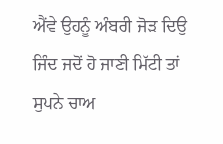ਐਂਵੇ ਉਹਨੂੰ ਅੰਬਰੀ ਜੋੜ ਦਿਉ
ਜਿੰਦ ਜਦੋਂ ਹੋ ਜਾਣੀ ਮਿੱਟੀ ਤਾਂ ਸੁਪਨੇ ਚਾਅ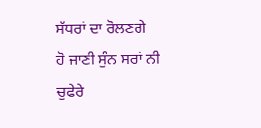ਸੱਧਰਾਂ ਦਾ ਰੋਲਣਗੇ
ਹੋ ਜਾਣੀ ਸੁੰਨ ਸਰਾਂ ਨੀ ਚੁਫੇਰੇ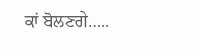ਕਾਂ ਬੋਲਣਗੇ…..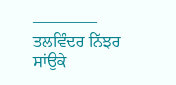————
ਤਲਵਿੰਦਰ ਨਿੱਝਰ ਸਾਂਉਕੇ